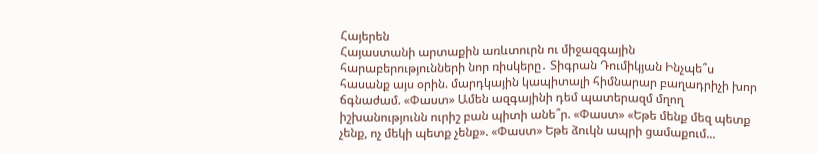Հայերեն
Հայաստանի արտաքին առևտուրն ու միջազգային հարաբերությունների նոր ռիսկերը․ Տիգրան Դումիկյան Ինչպե՞ս հասանք այս օրին. մարդկային կապիտալի հիմնարար բաղադրիչի խոր ճգնաժամ. «Փաստ» Ամեն ազգայինի դեմ պատերազմ մղող իշխանությունն ուրիշ բան պիտի անե՞ր. «Փաստ» «Եթե մենք մեզ պետք չենք, ոչ մեկի պետք չենք». «Փաստ» Եթե ձուկն ապրի ցամաքում...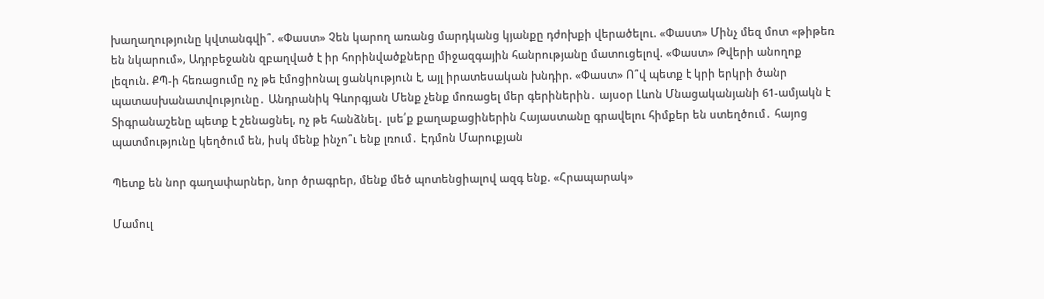խաղաղությունը կվտանգվի՞. «Փաստ» Չեն կարող առանց մարդկանց կյանքը դժոխքի վերածելու. «Փաստ» Մինչ մեզ մոտ «թիթեռ են նկարում», Ադրբեջանն զբաղված է իր հորինվածքները միջազգային հանրությանը մատուցելով. «Փաստ» Թվերի անողոք լեզուն. ՔՊ-ի հեռացումը ոչ թե էմոցիոնալ ցանկություն է, այլ իրատեսական խնդիր. «Փաստ» Ո՞վ պետք է կրի երկրի ծանր պատասխանատվությունը․ Անդրանիկ Գևորգյան Մենք չենք մոռացել մեր գերիներին․ այսօր Լևոն Մնացականյանի 61-ամյակն է Տիգրանաշենը պետք է շենացնել, ոչ թե հանձնել․ լսե՛ք քաղաքացիներին Հայաստանը գրավելու հիմքեր են ստեղծում․ հայոց պատմությունը կեղծում են, իսկ մենք ինչո՞ւ ենք լռում․ Էդմոն Մարուքյան

Պետք են նոր գաղափարներ, նոր ծրագրեր, մենք մեծ պոտենցիալով ազգ ենք. «Հրապարակ»

Մամուլ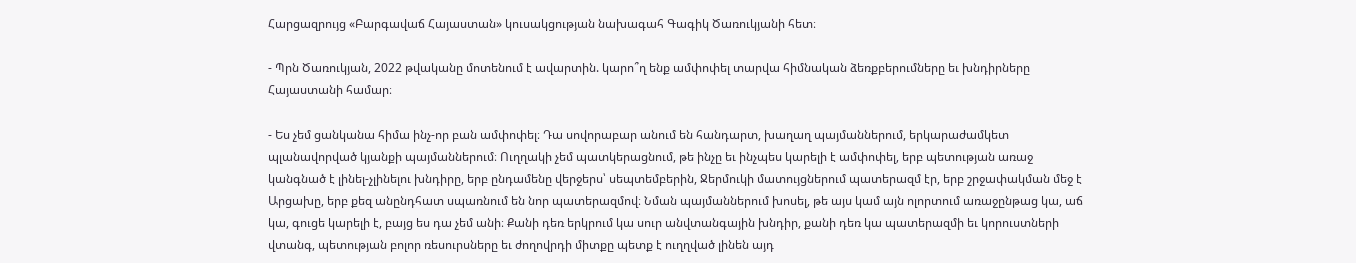Հարցազրույց «Բարգավաճ Հայաստան» կուսակցության նախագահ Գագիկ Ծառուկյանի հետ։

- Պրն Ծառուկյան, 2022 թվականը մոտենում է ավարտին. կարո՞ղ ենք ամփոփել տարվա հիմնական ձեռքբերումները եւ խնդիրները Հայաստանի համար։

- Ես չեմ ցանկանա հիմա ինչ-որ բան ամփոփել։ Դա սովորաբար անում են հանդարտ, խաղաղ պայմաններում, երկարաժամկետ պլանավորված կյանքի պայմաններում։ Ուղղակի չեմ պատկերացնում, թե ինչը եւ ինչպես կարելի է ամփոփել, երբ պետության առաջ կանգնած է լինել-չլինելու խնդիրը, երբ ընդամենը վերջերս՝ սեպտեմբերին, Ջերմուկի մատույցներում պատերազմ էր, երբ շրջափակման մեջ է Արցախը, երբ քեզ անընդհատ սպառնում են նոր պատերազմով։ Նման պայմաններում խոսել, թե այս կամ այն ոլորտում առաջընթաց կա, աճ կա, գուցե կարելի է, բայց ես դա չեմ անի։ Քանի դեռ երկրում կա սուր անվտանգային խնդիր, քանի դեռ կա պատերազմի եւ կորուստների վտանգ, պետության բոլոր ռեսուրսները եւ ժողովրդի միտքը պետք է ուղղված լինեն այդ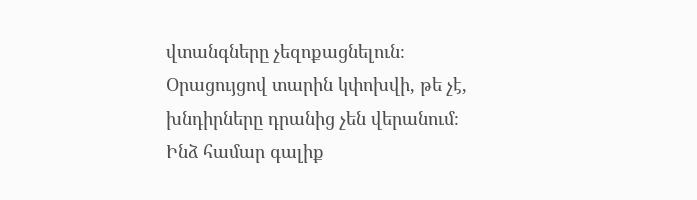վտանգները չեզոքացնելուն։ Օրացույցով տարին կփոխվի, թե չէ, խնդիրները դրանից չեն վերանում։ Ինձ համար գալիք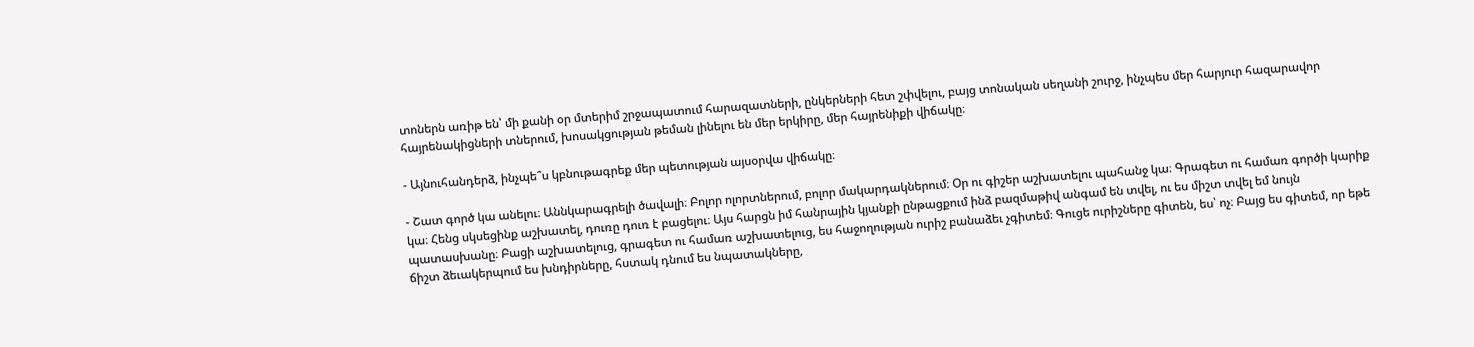տոներն առիթ են՝ մի քանի օր մտերիմ շրջապատում հարազատների, ընկերների հետ շփվելու, բայց տոնական սեղանի շուրջ, ինչպես մեր հարյուր հազարավոր հայրենակիցների տներում, խոսակցության թեման լինելու են մեր երկիրը, մեր հայրենիքի վիճակը։

- Այնուհանդերձ, ինչպե՞ս կբնութագրեք մեր պետության այսօրվա վիճակը։

- Շատ գործ կա անելու։ Աննկարագրելի ծավալի։ Բոլոր ոլորտներում, բոլոր մակարդակներում։ Օր ու գիշեր աշխատելու պահանջ կա։ Գրագետ ու համառ գործի կարիք կա։ Հենց սկսեցինք աշխատել, դուռը դուռ է բացելու։ Այս հարցն իմ հանրային կյանքի ընթացքում ինձ բազմաթիվ անգամ են տվել, ու ես միշտ տվել եմ նույն պատասխանը։ Բացի աշխատելուց, գրագետ ու համառ աշխատելուց, ես հաջողության ուրիշ բանաձեւ չգիտեմ։ Գուցե ուրիշները գիտեն, ես՝ ոչ։ Բայց ես գիտեմ, որ եթե ճիշտ ձեւակերպում ես խնդիրները, հստակ դնում ես նպատակները,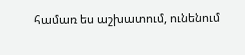համառ ես աշխատում, ունենում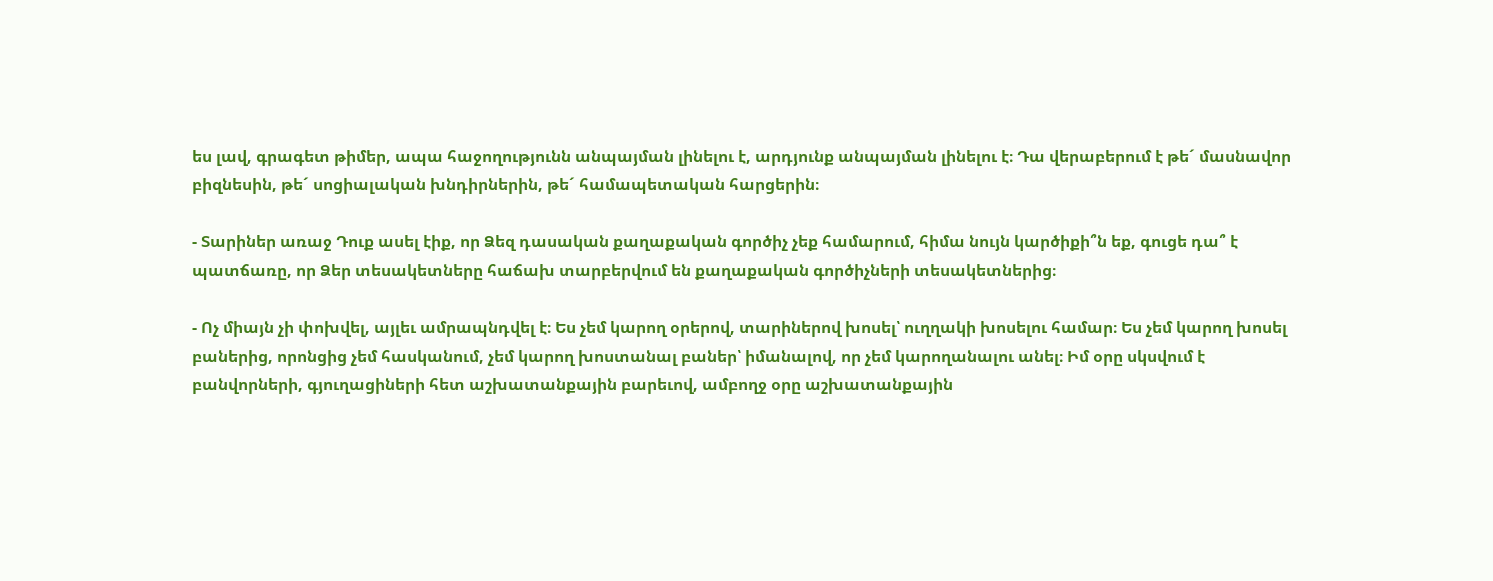ես լավ, գրագետ թիմեր, ապա հաջողությունն անպայման լինելու է, արդյունք անպայման լինելու է։ Դա վերաբերում է թե´ մասնավոր բիզնեսին, թե´ սոցիալական խնդիրներին, թե´ համապետական հարցերին։

- Տարիներ առաջ Դուք ասել էիք, որ Ձեզ դասական քաղաքական գործիչ չեք համարում, հիմա նույն կարծիքի՞ն եք, գուցե դա՞ է պատճառը, որ Ձեր տեսակետները հաճախ տարբերվում են քաղաքական գործիչների տեսակետներից։

- Ոչ միայն չի փոխվել, այլեւ ամրապնդվել է։ Ես չեմ կարող օրերով, տարիներով խոսել՝ ուղղակի խոսելու համար։ Ես չեմ կարող խոսել բաներից, որոնցից չեմ հասկանում, չեմ կարող խոստանալ բաներ՝ իմանալով, որ չեմ կարողանալու անել։ Իմ օրը սկսվում է բանվորների, գյուղացիների հետ աշխատանքային բարեւով, ամբողջ օրը աշխատանքային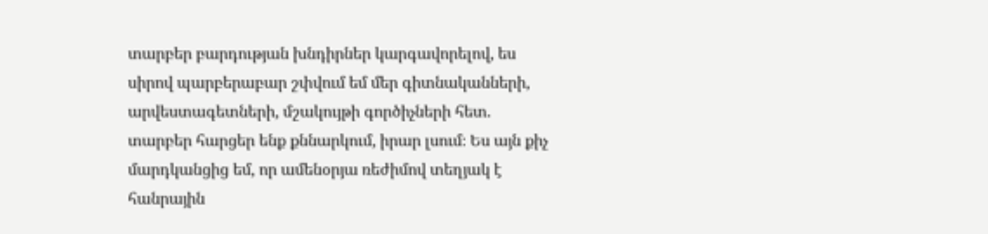տարբեր բարդության խնդիրներ կարգավորելով, ես սիրով պարբերաբար շփվում եմ մեր գիտնականների, արվեստագետների, մշակույթի գործիչների հետ. տարբեր հարցեր ենք քննարկում, իրար լսում։ Ես այն քիչ մարդկանցից եմ, որ ամենօրյա ռեժիմով տեղյակ է հանրային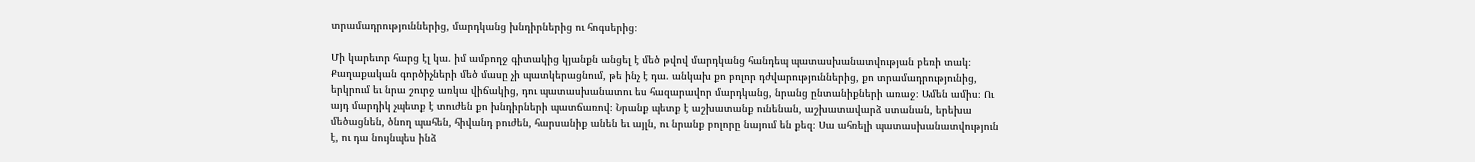տրամադրություններից, մարդկանց խնդիրներից ու հոգսերից։

Մի կարեւոր հարց էլ կա. իմ ամբողջ գիտակից կյանքն անցել է մեծ թվով մարդկանց հանդեպ պատասխանատվության բեռի տակ։ Քաղաքական գործիչների մեծ մասը չի պատկերացնում, թե ինչ է դա. անկախ քո բոլոր դժվարություններից, քո տրամադրությունից, երկրում եւ նրա շուրջ առկա վիճակից, դու պատասխանատու ես հազարավոր մարդկանց, նրանց ընտանիքների առաջ։ Ամեն ամիս։ Ու այդ մարդիկ չպետք է տուժեն քո խնդիրների պատճառով։ Նրանք պետք է աշխատանք ունենան, աշխատավարձ ստանան, երեխա մեծացնեն, ծնող պահեն, հիվանդ բուժեն, հարսանիք անեն եւ այլն, ու նրանք բոլորը նայում են քեզ։ Սա ահռելի պատասխանատվություն է, ու դա նույնպես ինձ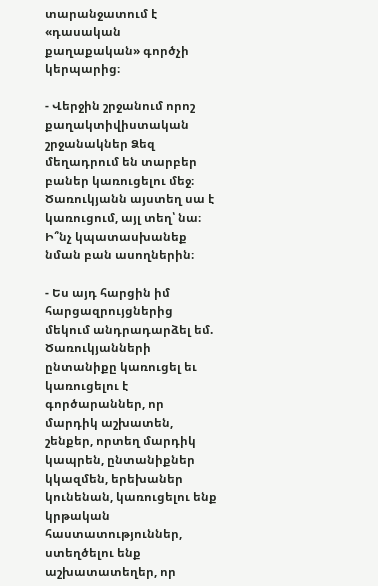տարանջատում է «դասական քաղաքական» գործչի կերպարից։

- Վերջին շրջանում որոշ քաղակտիվիստական շրջանակներ Ձեզ մեղադրում են տարբեր բաներ կառուցելու մեջ։ Ծառուկյանն այստեղ սա է կառուցում, այլ տեղ՝ նա։ Ի՞նչ կպատասխանեք նման բան ասողներին։

- Ես այդ հարցին իմ հարցազրույցներից մեկում անդրադարձել եմ. Ծառուկյանների ընտանիքը կառուցել եւ կառուցելու է գործարաններ, որ մարդիկ աշխատեն, շենքեր, որտեղ մարդիկ կապրեն, ընտանիքներ կկազմեն, երեխաներ կունենան, կառուցելու ենք կրթական հաստատություններ, ստեղծելու ենք աշխատատեղեր, որ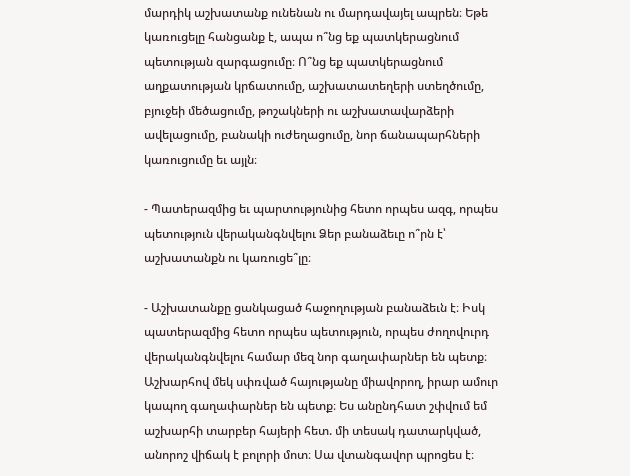մարդիկ աշխատանք ունենան ու մարդավայել ապրեն։ Եթե կառուցելը հանցանք է, ապա ո՞նց եք պատկերացնում պետության զարգացումը։ Ո՞նց եք պատկերացնում աղքատության կրճատումը, աշխատատեղերի ստեղծումը, բյուջեի մեծացումը, թոշակների ու աշխատավարձերի ավելացումը, բանակի ուժեղացումը, նոր ճանապարհների կառուցումը եւ այլն։

- Պատերազմից եւ պարտությունից հետո որպես ազգ, որպես պետություն վերականգնվելու Ձեր բանաձեւը ո՞րն է՝ աշխատանքն ու կառուցե՞լը։

- Աշխատանքը ցանկացած հաջողության բանաձեւն է։ Իսկ պատերազմից հետո որպես պետություն, որպես ժողովուրդ վերականգնվելու համար մեզ նոր գաղափարներ են պետք։ Աշխարհով մեկ սփռված հայությանը միավորող, իրար ամուր կապող գաղափարներ են պետք։ Ես անընդհատ շփվում եմ աշխարհի տարբեր հայերի հետ. մի տեսակ դատարկված, անորոշ վիճակ է բոլորի մոտ։ Սա վտանգավոր պրոցես է։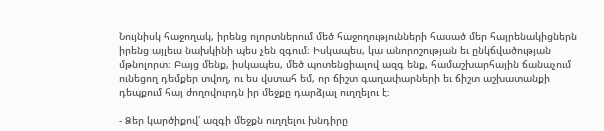Նույնիսկ հաջողակ, իրենց ոլորտներում մեծ հաջողությունների հասած մեր հայրենակիցներն իրենց այլեւս նախկինի պես չեն զգում։ Իսկապես, կա անորոշության եւ ընկճվածության մթնոլորտ։ Բայց մենք, իսկապես, մեծ պոտենցիալով ազգ ենք, համաշխարհային ճանաչում ունեցող դեմքեր տվող, ու ես վստահ եմ, որ ճիշտ գաղափարների եւ ճիշտ աշխատանքի դեպքում հայ ժողովուրդն իր մեջքը դարձյալ ուղղելու է։

- Ձեր կարծիքով՝ ազգի մեջքն ուղղելու խնդիրը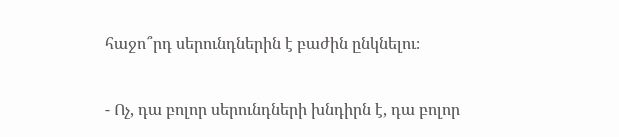հաջո՞րդ սերունդներին է բաժին ընկնելու։

- Ոչ, դա բոլոր սերունդների խնդիրն է, դա բոլոր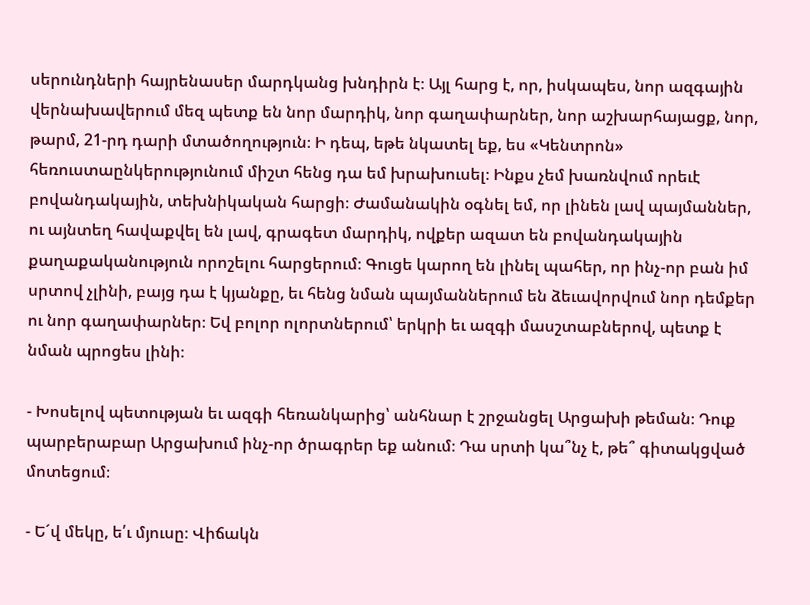սերունդների հայրենասեր մարդկանց խնդիրն է։ Այլ հարց է, որ, իսկապես, նոր ազգային վերնախավերում մեզ պետք են նոր մարդիկ, նոր գաղափարներ, նոր աշխարհայացք, նոր, թարմ, 21-րդ դարի մտածողություն։ Ի դեպ, եթե նկատել եք, ես «Կենտրոն» հեռուստաընկերությունում միշտ հենց դա եմ խրախուսել։ Ինքս չեմ խառնվում որեւէ բովանդակային, տեխնիկական հարցի։ Ժամանակին օգնել եմ, որ լինեն լավ պայմաններ, ու այնտեղ հավաքվել են լավ, գրագետ մարդիկ, ովքեր ազատ են բովանդակային քաղաքականություն որոշելու հարցերում։ Գուցե կարող են լինել պահեր, որ ինչ-որ բան իմ սրտով չլինի, բայց դա է կյանքը, եւ հենց նման պայմաններում են ձեւավորվում նոր դեմքեր ու նոր գաղափարներ։ Եվ բոլոր ոլորտներում՝ երկրի եւ ազգի մասշտաբներով, պետք է նման պրոցես լինի։

- Խոսելով պետության եւ ազգի հեռանկարից՝ անհնար է շրջանցել Արցախի թեման։ Դուք պարբերաբար Արցախում ինչ-որ ծրագրեր եք անում։ Դա սրտի կա՞նչ է, թե՞ գիտակցված մոտեցում։

- Ե´վ մեկը, ե՛ւ մյուսը։ Վիճակն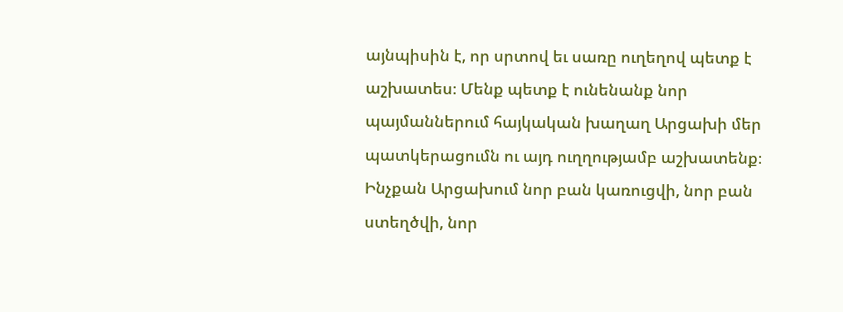այնպիսին է, որ սրտով եւ սառը ուղեղով պետք է աշխատես։ Մենք պետք է ունենանք նոր պայմաններում հայկական խաղաղ Արցախի մեր պատկերացումն ու այդ ուղղությամբ աշխատենք։ Ինչքան Արցախում նոր բան կառուցվի, նոր բան ստեղծվի, նոր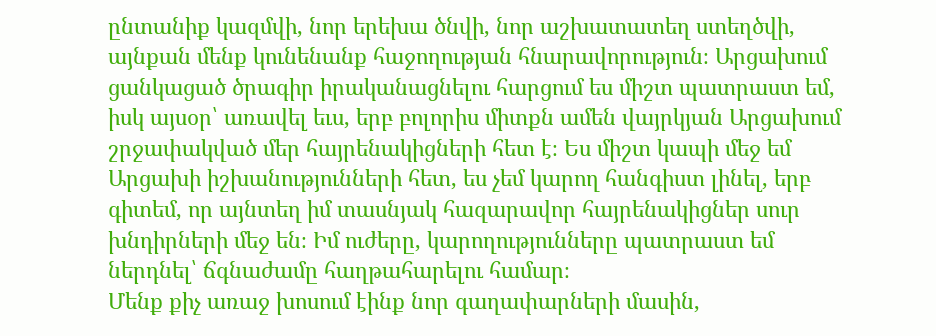ընտանիք կազմվի, նոր երեխա ծնվի, նոր աշխատատեղ ստեղծվի, այնքան մենք կունենանք հաջողության հնարավորություն։ Արցախում ցանկացած ծրագիր իրականացնելու հարցում ես միշտ պատրաստ եմ, իսկ այսօր՝ առավել եւս, երբ բոլորիս միտքն ամեն վայրկյան Արցախում շրջափակված մեր հայրենակիցների հետ է։ Ես միշտ կապի մեջ եմ Արցախի իշխանությունների հետ, ես չեմ կարող հանգիստ լինել, երբ գիտեմ, որ այնտեղ իմ տասնյակ հազարավոր հայրենակիցներ սուր խնդիրների մեջ են։ Իմ ուժերը, կարողությունները պատրաստ եմ ներդնել՝ ճգնաժամը հաղթահարելու համար։
Մենք քիչ առաջ խոսում էինք նոր գաղափարների մասին,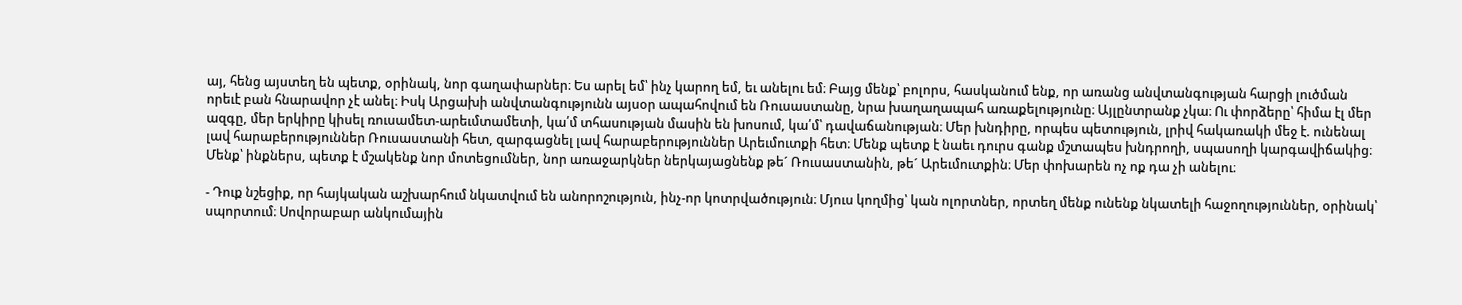այ, հենց այստեղ են պետք, օրինակ, նոր գաղափարներ։ Ես արել եմ՝ ինչ կարող եմ, եւ անելու եմ։ Բայց մենք՝ բոլորս, հասկանում ենք, որ առանց անվտանգության հարցի լուծման որեւէ բան հնարավոր չէ անել։ Իսկ Արցախի անվտանգությունն այսօր ապահովում են Ռուսաստանը, նրա խաղաղապահ առաքելությունը։ Այլընտրանք չկա։ Ու փորձերը՝ հիմա էլ մեր ազգը, մեր երկիրը կիսել ռուսամետ-արեւմտամետի, կա՛մ տհասության մասին են խոսում, կա՛մ՝ դավաճանության։ Մեր խնդիրը, որպես պետություն, լրիվ հակառակի մեջ է. ունենալ լավ հարաբերություններ Ռուսաստանի հետ, զարգացնել լավ հարաբերություններ Արեւմուտքի հետ։ Մենք պետք է նաեւ դուրս գանք մշտապես խնդրողի, սպասողի կարգավիճակից։ Մենք՝ ինքներս, պետք է մշակենք նոր մոտեցումներ, նոր առաջարկներ ներկայացնենք թե´ Ռուսաստանին, թե´ Արեւմուտքին։ Մեր փոխարեն ոչ ոք դա չի անելու։

- Դուք նշեցիք, որ հայկական աշխարհում նկատվում են անորոշություն, ինչ-որ կոտրվածություն։ Մյուս կողմից՝ կան ոլորտներ, որտեղ մենք ունենք նկատելի հաջողություններ, օրինակ՝ սպորտում։ Սովորաբար անկումային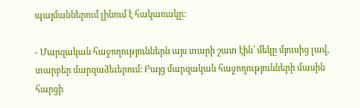պայմաններում լինում է հակառակը։

- Մարզական հաջողություններն այս տարի շատ էին՝ մեկը մյուսից լավ, տարբեր մարզաձեւերում։ Բայց մարզական հաջողությունների մասին հարցի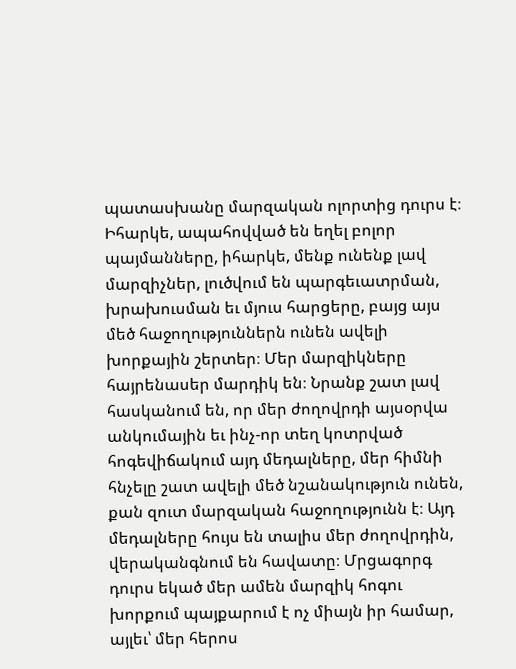պատասխանը մարզական ոլորտից դուրս է։ Իհարկե, ապահովված են եղել բոլոր պայմանները, իհարկե, մենք ունենք լավ մարզիչներ, լուծվում են պարգեւատրման, խրախուսման եւ մյուս հարցերը, բայց այս մեծ հաջողություններն ունեն ավելի խորքային շերտեր։ Մեր մարզիկները հայրենասեր մարդիկ են։ Նրանք շատ լավ հասկանում են, որ մեր ժողովրդի այսօրվա անկումային եւ ինչ-որ տեղ կոտրված հոգեվիճակում այդ մեդալները, մեր հիմնի հնչելը շատ ավելի մեծ նշանակություն ունեն, քան զուտ մարզական հաջողությունն է։ Այդ մեդալները հույս են տալիս մեր ժողովրդին, վերականգնում են հավատը։ Մրցագորգ դուրս եկած մեր ամեն մարզիկ հոգու խորքում պայքարում է ոչ միայն իր համար, այլեւ՝ մեր հերոս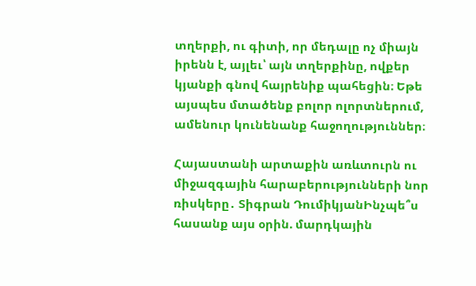տղերքի, ու գիտի, որ մեդալը ոչ միայն իրենն է, այլեւ՝ այն տղերքինը, ովքեր կյանքի գնով հայրենիք պահեցին։ Եթե այսպես մտածենք բոլոր ոլորտներում, ամենուր կունենանք հաջողություններ։

Հայաստանի արտաքին առևտուրն ու միջազգային հարաբերությունների նոր ռիսկերը․ Տիգրան ԴումիկյանԻնչպե՞ս հասանք այս օրին. մարդկային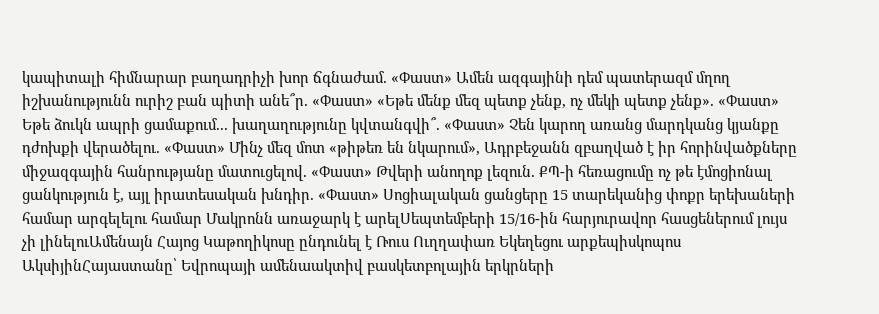կապիտալի հիմնարար բաղադրիչի խոր ճգնաժամ. «Փաստ» Ամեն ազգայինի դեմ պատերազմ մղող իշխանությունն ուրիշ բան պիտի անե՞ր. «Փաստ» «Եթե մենք մեզ պետք չենք, ոչ մեկի պետք չենք». «Փաստ» Եթե ձուկն ապրի ցամաքում... խաղաղությունը կվտանգվի՞. «Փաստ» Չեն կարող առանց մարդկանց կյանքը դժոխքի վերածելու. «Փաստ» Մինչ մեզ մոտ «թիթեռ են նկարում», Ադրբեջանն զբաղված է իր հորինվածքները միջազգային հանրությանը մատուցելով. «Փաստ» Թվերի անողոք լեզուն. ՔՊ-ի հեռացումը ոչ թե էմոցիոնալ ցանկություն է, այլ իրատեսական խնդիր. «Փաստ» Սոցիալական ցանցերը 15 տարեկանից փոքր երեխաների համար արգելելու համար Մակրոնն առաջարկ է արելՍեպտեմբերի 15/16-ին հարյուրավոր հասցեներում լույս չի լինելուԱմենայն Հայոց Կաթողիկոսը ընդունել է Ռուս Ուղղափառ Եկեղեցու արքեպիսկոպոս ԱկսիյինՀայաստանը՝ Եվրոպայի ամենաակտիվ բասկետբոլային երկրների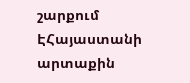շարքում ԷՀայաստանի արտաքին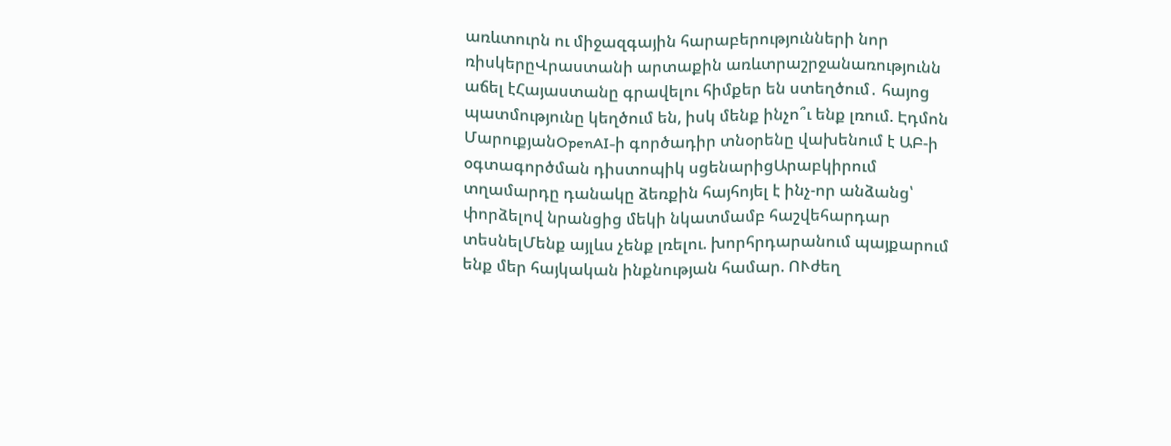առևտուրն ու միջազգային հարաբերությունների նոր ռիսկերըՎրաստանի արտաքին առևտրաշրջանառությունն աճել էՀայաստանը գրավելու հիմքեր են ստեղծում․ հայոց պատմությունը կեղծում են, իսկ մենք ինչո՞ւ ենք լռում. Էդմոն ՄարուքյանOpenAI-ի գործադիր տնօրենը վախենում է ԱԲ-ի օգտագործման դիստոպիկ սցենարիցԱրաբկիրում տղամարդը դանակը ձեռքին հայհոյել է ինչ-որ անձանց՝ փորձելով նրանցից մեկի նկատմամբ հաշվեհարդար տեսնելՄենք այլևս չենք լռելու. խորհրդարանում պայքարում ենք մեր հայկական ինքնության համար. ՈՒժեղ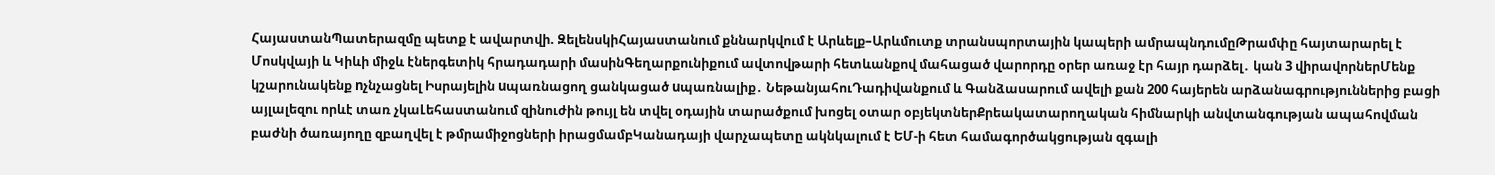ՀայաստանՊատերազմը պետք է ավարտվի. ԶելենսկիՀայաստանում քննարկվում է Արևելք–Արևմուտք տրանսպորտային կապերի ամրապնդումըԹրամփը հայտարարել է Մոսկվայի և Կիևի միջև էներգետիկ հրադադարի մասինԳեղարքունիքում ավտովթարի հետևանքով մահացած վարորդը օրեր առաջ էր հայր դարձել․ կան 3 վիրավորներՄենք կշարունակենք nչնչացնել Իսրայելին uպառնացող ցանկացած uպառնալիք․ ՆեթանյահուԴադիվանքում և Գանձասարում ավելի քան 200 հայերեն արձանագրություններից բացի այլալեզու որևէ տառ չկաԼեհաստանում զինուժին թույլ են տվել օդային տարածքում խոցել օտար օբյեկտներՔրեակատարողական հիմնարկի անվտանգության ապահովման բաժնի ծառայողը զբաղվել է թմրամիջոցների իրացմամբԿանադայի վարչապետը ակնկալում է ԵՄ-ի հետ համագործակցության զգալի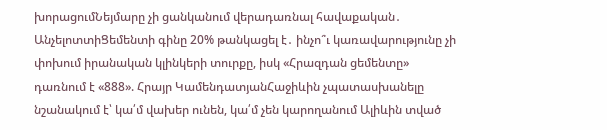խորացումՆեյմարը չի ցանկանում վերադառնալ հավաքական․ ԱնչելոտտիՑեմենտի գինը 20% թանկացել է․ ինչո՞ւ կառավարությունը չի փոխում իրանական կլինկերի տուրքը, իսկ «Հրազդան ցեմենտը» դառնում է «888». Հրայր ԿամենդատյանՀաջիևին չպատասխանելը նշանակում է՝ կա՛մ վախեր ունեն, կա՛մ չեն կարողանում Ալիևին տված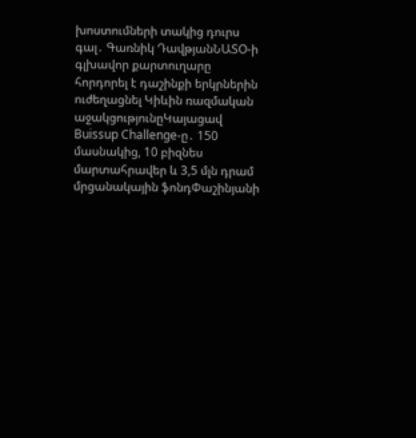խոստումների տակից դուրս գալ․ Գառնիկ ԴավթյանՆԱՏՕ-ի գլխավոր քարտուղարը հորդորել է դաշինքի երկրներին ուժեղացնել Կիևին ռազմական աջակցությունըԿայացավ Buissup Challenge-ը․ 150 մասնակից, 10 բիզնես մարտահրավեր և 3,5 մլն դրամ մրցանակային ֆոնդՓաշինյանի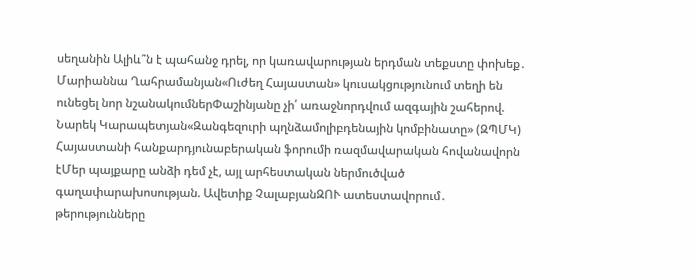սեղանին Ալիև՞ն է պահանջ դրել, որ կառավարության երդման տեքստը փոխեք․ Մարիաննա Ղահրամանյան«Ուժեղ Հայաստան» կուսակցությունում տեղի են ունեցել նոր նշանակումներՓաշինյանը չի՛ առաջնորդվում ազգային շահերով. Նարեկ Կարապետյան«Զանգեզուրի պղնձամոլիբդենային կոմբինատը» (ԶՊՄԿ) Հայաստանի հանքարդյունաբերական ֆորումի ռազմավարական հովանավորն էՄեր պայքարը անձի դեմ չէ, այլ արհեստական ներմուծված գաղափարախոսության. Ավետիք ՉալաբյանԶՈՒ ատեստավորում․ թերությունները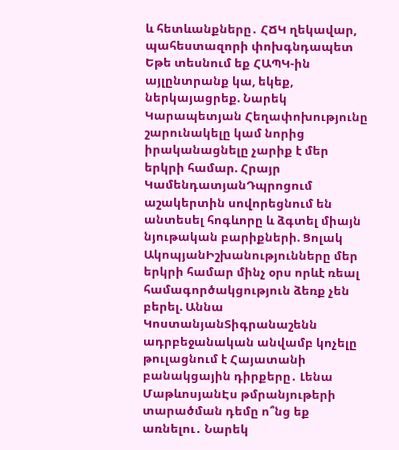և հետևանքները․ ՀՃԿ ղեկավար, պահեստազորի փոխգնդապետ Եթե տեսնում եք ՀԱՊԿ-ին այլընտրանք կա, եկեք, ներկայացրեք. Նարեկ Կարապետյան Հեղափոխությունը շարունակելը կամ նորից իրականացնելը չարիք է մեր երկրի համար. Հրայր ԿամենդատյանԴպրոցում աշակերտին սովորեցնում են անտեսել հոգևորը և ձգտել միայն նյութական բարիքների. Ցոլակ ԱկոպյանԻշխանությունները մեր երկրի համար մինչ օրս որևէ ռեալ համագործակցություն ձեռք չեն բերել. Աննա ԿոստանյանՏիգրանաշենն ադրբեջանական անվամբ կոչելը թուլացնում է Հայատանի բանակցային դիրքերը․ Լենա ՄաթևոսյանԷս թմրանյութերի տարածման դեմը ո՞նց եք առնելու․ Նարեկ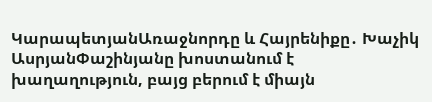ԿարապետյանԱռաջնորդը և Հայրենիքը․ Խաչիկ ԱսրյանՓաշինյանը խոստանում է խաղաղություն, բայց բերում է միայն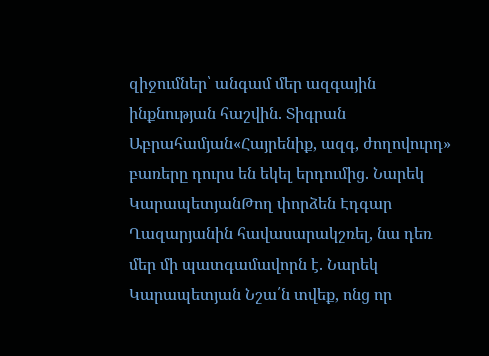զիջումներ՝ անգամ մեր ազգային ինքնության հաշվին. Տիգրան Աբրահամյան«Հայրենիք, ազգ, ժողովուրդ» բառերը դուրս են եկել երդումից. Նարեկ ԿարապետյանԹող փորձեն Էդգար Ղազարյանին հավասարակշռել, նա դեռ մեր մի պատգամավորն է. Նարեկ Կարապետյան Նշա՛ն տվեք, ոնց որ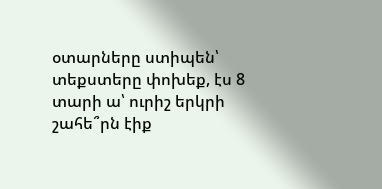օտարները ստիպեն՝ տեքստերը փոխեք, էս 8 տարի ա՝ ուրիշ երկրի շահե՞րն էիք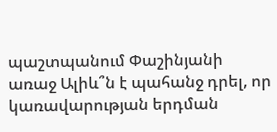պաշտպանում Փաշինյանի առաջ Ալիև՞ն է պահանջ դրել, որ կառավարության երդման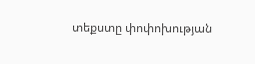տեքստը փոփոխության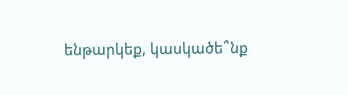ենթարկեք, կասկածե՞նք